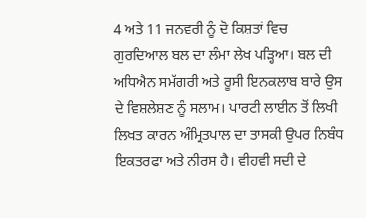4 ਅਤੇ 11 ਜਨਵਰੀ ਨੂੰ ਦੋ ਕਿਸ਼ਤਾਂ ਵਿਚ ਗੁਰਦਿਆਲ ਬਲ ਦਾ ਲੰਮਾ ਲੇਖ ਪੜ੍ਹਿਆ। ਬਲ ਦੀ ਅਧਿਐਨ ਸਮੱਗਰੀ ਅਤੇ ਰੂਸੀ ਇਨਕਲਾਬ ਬਾਰੇ ਉਸ ਦੇ ਵਿਸ਼ਲੇਸ਼ਣ ਨੂੰ ਸਲਾਮ। ਪਾਰਟੀ ਲਾਈਨ ਤੋਂ ਲਿਖੀ ਲਿਖਤ ਕਾਰਨ ਅੰਮ੍ਰਿਤਪਾਲ ਦਾ ਤਾਸਕੀ ਉਪਰ ਨਿਬੰਧ ਇਕਤਰਫਾ ਅਤੇ ਨੀਰਸ ਹੈ। ਵੀਹਵੀ ਸਦੀ ਦੇ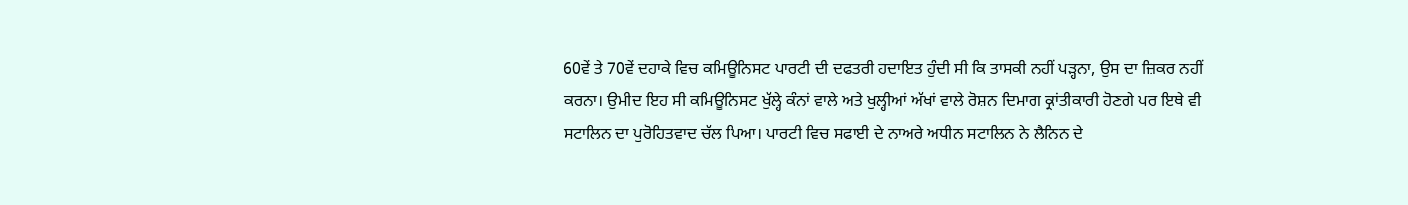60ਵੇਂ ਤੇ 70ਵੇਂ ਦਹਾਕੇ ਵਿਚ ਕਮਿਊਨਿਸਟ ਪਾਰਟੀ ਦੀ ਦਫਤਰੀ ਹਦਾਇਤ ਹੁੰਦੀ ਸੀ ਕਿ ਤਾਸਕੀ ਨਹੀਂ ਪੜ੍ਹਨਾ, ਉਸ ਦਾ ਜ਼ਿਕਰ ਨਹੀਂ ਕਰਨਾ। ਉਮੀਦ ਇਹ ਸੀ ਕਮਿਊਨਿਸਟ ਖੁੱਲ੍ਹੇ ਕੰਨਾਂ ਵਾਲੇ ਅਤੇ ਖੁਲ੍ਹੀਆਂ ਅੱਖਾਂ ਵਾਲੇ ਰੋਸ਼ਨ ਦਿਮਾਗ ਕ੍ਰਾਂਤੀਕਾਰੀ ਹੋਣਗੇ ਪਰ ਇਥੇ ਵੀ ਸਟਾਲਿਨ ਦਾ ਪੁਰੋਹਿਤਵਾਦ ਚੱਲ ਪਿਆ। ਪਾਰਟੀ ਵਿਚ ਸਫਾਈ ਦੇ ਨਾਅਰੇ ਅਧੀਨ ਸਟਾਲਿਨ ਨੇ ਲੈਨਿਨ ਦੇ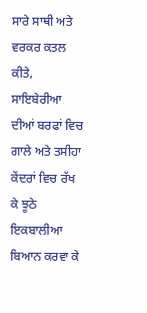ਸਾਰੇ ਸਾਥੀ ਅਤੇ ਵਰਕਰ ਕਤਲ ਕੀਤੇ, ਸਾਇਬੇਰੀਆ ਦੀਆਂ ਬਰਫਾਂ ਵਿਚ ਗਾਲੇ ਅਤੇ ਤਸੀਹਾ ਕੇਂਦਰਾਂ ਵਿਚ ਰੱਖ ਕੇ ਝੂਠੇ ਇਕਬਾਲੀਆ ਬਿਆਨ ਕਰਵਾ ਕੇ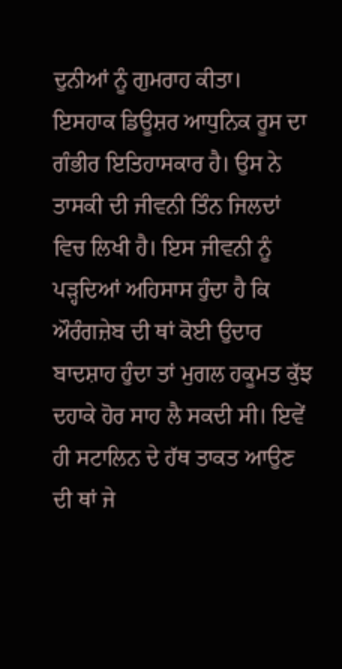ਦੁਨੀਆਂ ਨੂੰ ਗੁਮਰਾਹ ਕੀਤਾ।
ਇਸਹਾਕ ਡਿਊਸ਼ਰ ਆਧੁਨਿਕ ਰੂਸ ਦਾ ਗੰਭੀਰ ਇਤਿਹਾਸਕਾਰ ਹੈ। ਉਸ ਨੇ ਤਾਸਕੀ ਦੀ ਜੀਵਨੀ ਤਿੰਨ ਜਿਲਦਾਂ ਵਿਚ ਲਿਖੀ ਹੈ। ਇਸ ਜੀਵਨੀ ਨੂੰ ਪੜ੍ਹਦਿਆਂ ਅਹਿਸਾਸ ਹੁੰਦਾ ਹੈ ਕਿ ਔਰੰਗਜ਼ੇਬ ਦੀ ਥਾਂ ਕੋਈ ਉਦਾਰ ਬਾਦਸ਼ਾਹ ਹੁੰਦਾ ਤਾਂ ਮੁਗਲ ਹਕੂਮਤ ਕੁੱਝ ਦਹਾਕੇ ਹੋਰ ਸਾਹ ਲੈ ਸਕਦੀ ਸੀ। ਇਵੇਂ ਹੀ ਸਟਾਲਿਨ ਦੇ ਹੱਥ ਤਾਕਤ ਆਉਣ ਦੀ ਥਾਂ ਜੇ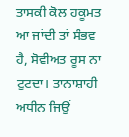ਤਾਸਕੀ ਕੋਲ ਹਕੂਮਤ ਆ ਜਾਂਦੀ ਤਾਂ ਸੰਭਵ ਹੈ, ਸੋਵੀਅਤ ਰੂਸ ਨਾ ਟੁਟਦਾ। ਤਾਨਾਸ਼ਾਹੀ ਅਧੀਨ ਜਿਉਂ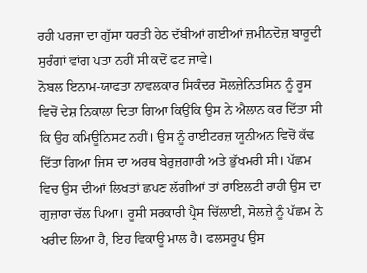ਰਹੀ ਪਰਜਾ ਦਾ ਗੁੱਸਾ ਧਰਤੀ ਹੇਠ ਦੱਬੀਆਂ ਗਈਆਂ ਜ਼ਮੀਨਦੋਜ਼ ਬਾਰੂਦੀ ਸੁਰੰਗਾਂ ਵਾਂਗ ਪਤਾ ਨਹੀਂ ਸੀ ਕਦੋਂ ਫਟ ਜਾਵੇ।
ਨੋਬਲ ਇਨਾਮ-ਯਾਫਤਾ ਨਾਵਲਕਾਰ ਸਿਕੰਦਰ ਸੋਲਜ਼ੇਨਿਤਸਿਨ ਨੂੰ ਰੂਸ ਵਿਚੋਂ ਦੇਸ਼ ਨਿਕਾਲਾ ਦਿਤਾ ਗਿਆ ਕਿਉਂਕਿ ਉਸ ਨੇ ਐਲਾਨ ਕਰ ਦਿੱਤਾ ਸੀ ਕਿ ਉਹ ਕਮਿਊਨਿਸਟ ਨਹੀਂ। ਉਸ ਨੂੰ ਰਾਈਟਰਜ਼ ਯੂਨੀਅਨ ਵਿਚੋਂ ਕੱਢ ਦਿੱਤਾ ਗਿਆ ਜਿਸ ਦਾ ਅਰਥ ਬੇਰੁਜ਼ਗਾਰੀ ਅਤੇ ਭੁੱਖਮਰੀ ਸੀ। ਪੱਛਮ ਵਿਚ ਉਸ ਦੀਆਂ ਲਿਖਤਾਂ ਛਪਣ ਲੱਗੀਆਂ ਤਾਂ ਰਾਇਲਟੀ ਰਾਹੀ ਉਸ ਦਾ ਗੁਜ਼ਾਰਾ ਚੱਲ ਪਿਆ। ਰੂਸੀ ਸਰਕਾਰੀ ਪ੍ਰੈਸ ਚਿੱਲਾਈ, ਸੋਲਜ਼ੇ ਨੂੰ ਪੱਛਮ ਨੇ ਖਰੀਦ ਲਿਆ ਹੈ, ਇਹ ਵਿਕਾਊ ਮਾਲ ਹੈ। ਫਲਸਰੂਪ ਉਸ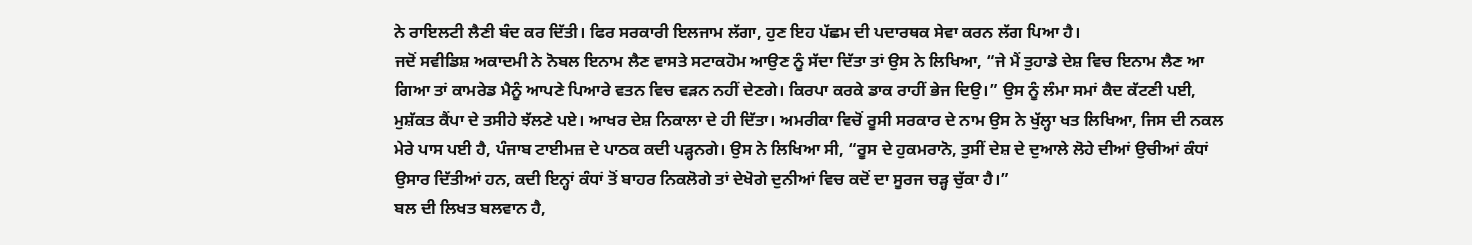ਨੇ ਰਾਇਲਟੀ ਲੈਣੀ ਬੰਦ ਕਰ ਦਿੱਤੀ। ਫਿਰ ਸਰਕਾਰੀ ਇਲਜਾਮ ਲੱਗਾ, ਹੁਣ ਇਹ ਪੱਛਮ ਦੀ ਪਦਾਰਥਕ ਸੇਵਾ ਕਰਨ ਲੱਗ ਪਿਆ ਹੈ।
ਜਦੋਂ ਸਵੀਡਿਸ਼ ਅਕਾਦਮੀ ਨੇ ਨੋਬਲ ਇਨਾਮ ਲੈਣ ਵਾਸਤੇ ਸਟਾਕਹੋਮ ਆਉਣ ਨੂੰ ਸੱਦਾ ਦਿੱਤਾ ਤਾਂ ਉਸ ਨੇ ਲਿਖਿਆ, “ਜੇ ਮੈਂ ਤੁਹਾਡੇ ਦੇਸ਼ ਵਿਚ ਇਨਾਮ ਲੈਣ ਆ ਗਿਆ ਤਾਂ ਕਾਮਰੇਡ ਮੈਨੂੰ ਆਪਣੇ ਪਿਆਰੇ ਵਤਨ ਵਿਚ ਵੜਨ ਨਹੀਂ ਦੇਣਗੇ। ਕਿਰਪਾ ਕਰਕੇ ਡਾਕ ਰਾਹੀਂ ਭੇਜ ਦਿਉ।” ਉਸ ਨੂੰ ਲੰਮਾ ਸਮਾਂ ਕੈਦ ਕੱਟਣੀ ਪਈ, ਮੁਸ਼ੱਕਤ ਕੈਂਪਾ ਦੇ ਤਸੀਹੇ ਝੱਲਣੇ ਪਏ। ਆਖਰ ਦੇਸ਼ ਨਿਕਾਲਾ ਦੇ ਹੀ ਦਿੱਤਾ। ਅਮਰੀਕਾ ਵਿਚੋਂ ਰੂਸੀ ਸਰਕਾਰ ਦੇ ਨਾਮ ਉਸ ਨੇ ਖੁੱਲ੍ਹਾ ਖਤ ਲਿਖਿਆ, ਜਿਸ ਦੀ ਨਕਲ ਮੇਰੇ ਪਾਸ ਪਈ ਹੈ, ਪੰਜਾਬ ਟਾਈਮਜ਼ ਦੇ ਪਾਠਕ ਕਦੀ ਪੜ੍ਹਨਗੇ। ਉਸ ਨੇ ਲਿਖਿਆ ਸੀ, “ਰੂਸ ਦੇ ਹੁਕਮਰਾਨੋ, ਤੁਸੀਂ ਦੇਸ਼ ਦੇ ਦੁਆਲੇ ਲੋਹੇ ਦੀਆਂ ਉਚੀਆਂ ਕੰਧਾਂ ਉਸਾਰ ਦਿੱਤੀਆਂ ਹਨ, ਕਦੀ ਇਨ੍ਹਾਂ ਕੰਧਾਂ ਤੋਂ ਬਾਹਰ ਨਿਕਲੋਗੇ ਤਾਂ ਦੇਖੋਗੇ ਦੁਨੀਆਂ ਵਿਚ ਕਦੋਂ ਦਾ ਸੂਰਜ ਚੜ੍ਹ ਚੁੱਕਾ ਹੈ।”
ਬਲ ਦੀ ਲਿਖਤ ਬਲਵਾਨ ਹੈ,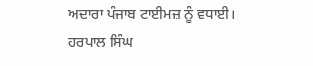ਅਦਾਰਾ ਪੰਜਾਬ ਟਾਈਮਜ਼ ਨੂੰ ਵਧਾਈ।
ਹਰਪਾਲ ਸਿੰਘ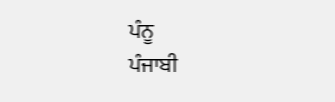ਪੰਨੂ
ਪੰਜਾਬੀ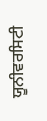ਯੂਨੀਵਰਸਿਟੀ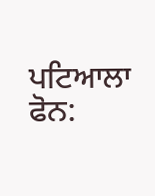ਪਟਿਆਲਾ
ਫੋਨ: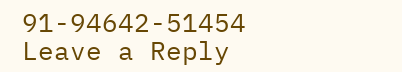91-94642-51454
Leave a Reply